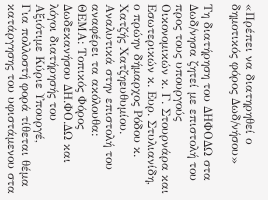«Πρέπει να διατηρηθεί ο δημοτικός φόρος Δωδ/νήσου»

Τη διατήρηση του ΔΗΦΟΔΩ στα Δωδ/νησα ζητεί με επιστολή του προς τους υπουργούς Οικονομικών κ. Γ. Στουρνάρα και Εσωτερικών κ. Ευρ. Στυλιανίδη, ο πρώην δήμαρχος Ρόδου κ. Χατζής Χατζηευθυμίου.
Αναλυτικά στην επιστολή του αναφέρει τα ακόλουθα:
ΘΕΜΑ: Τοπικός Φόρος Δωδεκανήσου ΔΗ.ΦΟ.ΔΩ και λόγοι διατήρησής του
Αξιότιμε Κύριε Υπουργέ,
Για πολλοστή φορά τίθεται θέμα κατάργησης του υφιστάμενου στα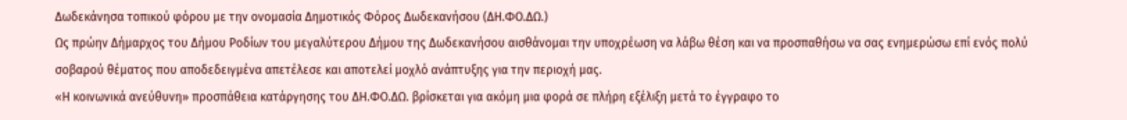Δωδεκάνησα τοπικού φόρου με την ονομασία Δημοτικός Φόρος Δωδεκανήσου (ΔΗ.ΦΟ.ΔΩ.)
Ως πρώην Δήμαρχος του Δήμου Ροδίων του μεγαλύτερου Δήμου της Δωδεκανήσου αισθάνομαι την υποχρέωση να λάβω θέση και να προσπαθήσω να σας ενημερώσω επί ενός πολύ σοβαρού θέματος που αποδεδειγμένα απετέλεσε και αποτελεί μοχλό ανάπτυξης για την περιοχή μας.
«Η κοινωνικά ανεύθυνη» προσπάθεια κατάργησης του ΔΗ.ΦΟ.ΔΩ. βρίσκεται για ακόμη μια φορά σε πλήρη εξέλιξη μετά το έγγραφο το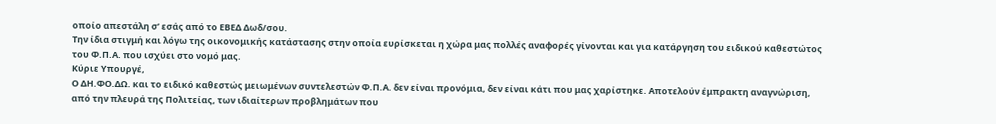οποίο απεστάλη σ’ εσάς από το ΕΒΕΔ Δωδ/σου.
Την ίδια στιγμή και λόγω της οικονομικής κατάστασης στην οποία ευρίσκεται η χώρα μας πολλές αναφορές γίνονται και για κατάργηση του ειδικού καθεστώτος του Φ.Π.Α. που ισχύει στο νομό μας.
Κύριε Υπουργέ,
Ο ΔΗ.ΦΟ.ΔΩ. και το ειδικό καθεστώς μειωμένων συντελεστών Φ.Π.Α. δεν είναι προνόμια, δεν είναι κάτι που μας χαρίστηκε. Αποτελούν έμπρακτη αναγνώριση, από την πλευρά της Πολιτείας, των ιδιαίτερων προβλημάτων που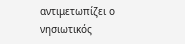αντιμετωπίζει ο νησιωτικός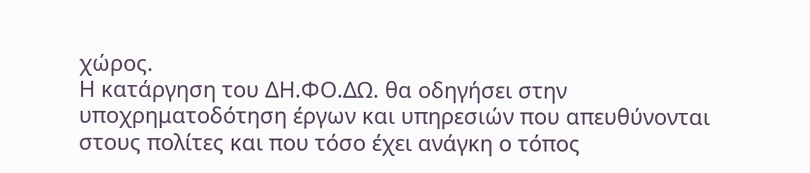χώρος.
Η κατάργηση του ΔΗ.ΦΟ.ΔΩ. θα οδηγήσει στην υποχρηματοδότηση έργων και υπηρεσιών που απευθύνονται στους πολίτες και που τόσο έχει ανάγκη ο τόπος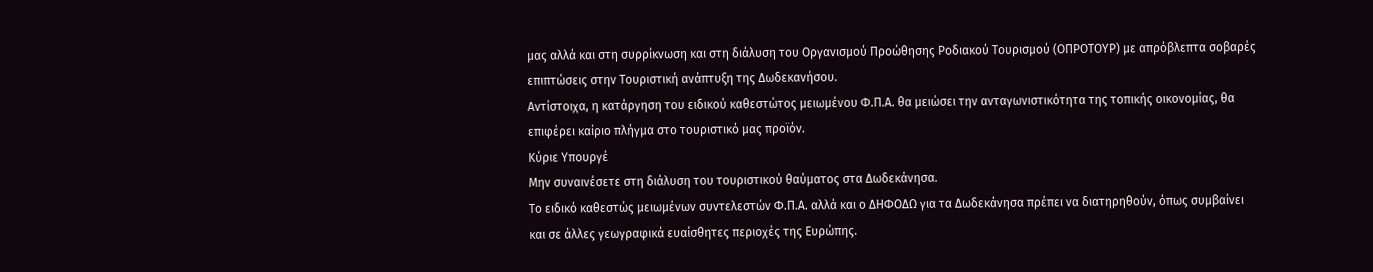μας αλλά και στη συρρίκνωση και στη διάλυση του Οργανισμού Προώθησης Ροδιακού Τουρισμού (ΟΠΡΟΤΟΥΡ) με απρόβλεπτα σοβαρές επιπτώσεις στην Τουριστική ανάπτυξη της Δωδεκανήσου.
Αντίστοιχα, η κατάργηση του ειδικού καθεστώτος μειωμένου Φ.Π.Α. θα μειώσει την ανταγωνιστικότητα της τοπικής οικονομίας, θα επιφέρει καίριο πλήγμα στο τουριστικό μας προϊόν.
Κύριε Υπουργέ
Μην συναινέσετε στη διάλυση του τουριστικού θαύματος στα Δωδεκάνησα.
Το ειδικό καθεστώς μειωμένων συντελεστών Φ.Π.Α. αλλά και ο ΔΗΦΟΔΩ για τα Δωδεκάνησα πρέπει να διατηρηθούν, όπως συμβαίνει και σε άλλες γεωγραφικά ευαίσθητες περιοχές της Ευρώπης.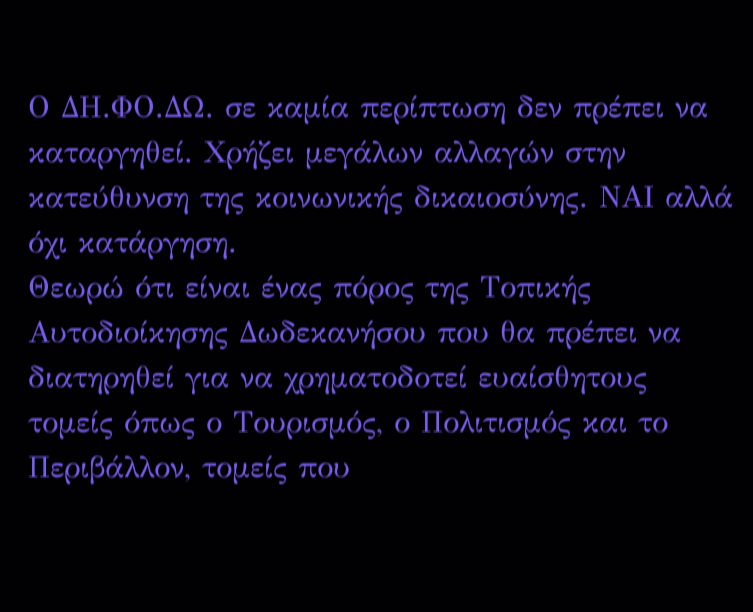Ο ΔΗ.ΦΟ.ΔΩ. σε καμία περίπτωση δεν πρέπει να καταργηθεί. Χρήζει μεγάλων αλλαγών στην κατεύθυνση της κοινωνικής δικαιοσύνης. ΝΑΙ αλλά όχι κατάργηση.
Θεωρώ ότι είναι ένας πόρος της Τοπικής Αυτοδιοίκησης Δωδεκανήσου που θα πρέπει να διατηρηθεί για να χρηματοδοτεί ευαίσθητους τομείς όπως ο Τουρισμός, ο Πολιτισμός και το Περιβάλλον, τομείς που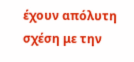έχουν απόλυτη σχέση με την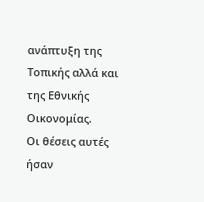ανάπτυξη της Τοπικής αλλά και της Εθνικής Οικονομίας.
Οι θέσεις αυτές ήσαν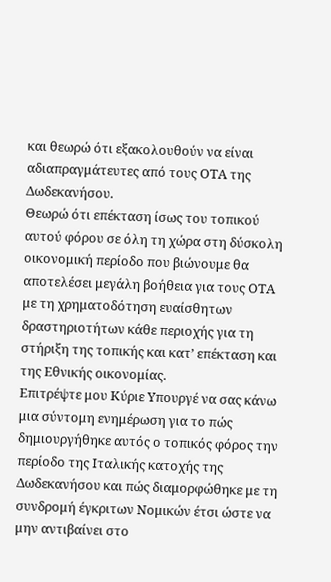και θεωρώ ότι εξακολουθούν να είναι αδιαπραγμάτευτες από τους ΟΤΑ της Δωδεκανήσου.
Θεωρώ ότι επέκταση ίσως του τοπικού αυτού φόρου σε όλη τη χώρα στη δύσκολη οικονομική περίοδο που βιώνουμε θα αποτελέσει μεγάλη βοήθεια για τους ΟΤΑ με τη χρηματοδότηση ευαίσθητων δραστηριοτήτων κάθε περιοχής για τη στήριξη της τοπικής και κατ’ επέκταση και της Εθνικής οικονομίας.
Επιτρέψτε μου Κύριε Υπουργέ να σας κάνω μια σύντομη ενημέρωση για το πώς δημιουργήθηκε αυτός ο τοπικός φόρος την περίοδο της Ιταλικής κατοχής της Δωδεκανήσου και πώς διαμορφώθηκε με τη συνδρομή έγκριτων Νομικών έτσι ώστε να μην αντιβαίνει στο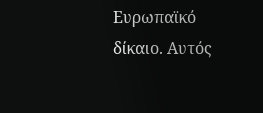Ευρωπαϊκό δίκαιο. Αυτός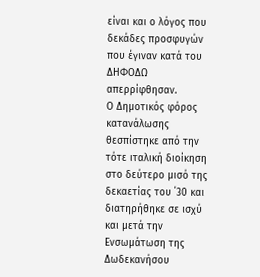είναι και ο λόγος που δεκάδες προσφυγών που έγιναν κατά του ΔΗΦΟΔΩ απερρίφθησαν.
Ο Δημοτικός φόρος κατανάλωσης θεσπίστηκε από την τότε ιταλική διοίκηση στο δεύτερο μισό της δεκαετίας του ΄30 και διατηρήθηκε σε ισχύ και μετά την Ενσωμάτωση της Δωδεκανήσου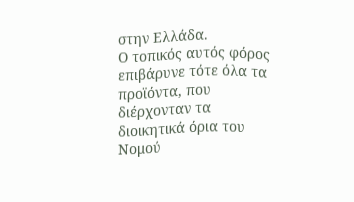στην Ελλάδα.
Ο τοπικός αυτός φόρος επιβάρυνε τότε όλα τα προϊόντα, που διέρχονταν τα διοικητικά όρια του Νομού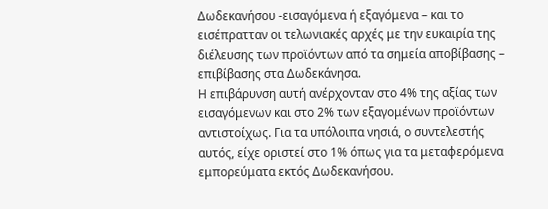Δωδεκανήσου -εισαγόμενα ή εξαγόμενα – και το εισέπρατταν οι τελωνιακές αρχές με την ευκαιρία της διέλευσης των προϊόντων από τα σημεία αποβίβασης – επιβίβασης στα Δωδεκάνησα.
Η επιβάρυνση αυτή ανέρχονταν στο 4% της αξίας των εισαγόμενων και στο 2% των εξαγομένων προϊόντων αντιστοίχως. Για τα υπόλοιπα νησιά, ο συντελεστής αυτός, είχε οριστεί στο 1% όπως για τα μεταφερόμενα εμπορεύματα εκτός Δωδεκανήσου.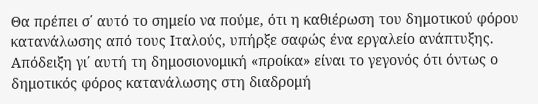Θα πρέπει σ΄ αυτό το σημείο να πούμε, ότι η καθιέρωση του δημοτικού φόρου κατανάλωσης από τους Ιταλούς, υπήρξε σαφώς ένα εργαλείο ανάπτυξης.
Απόδειξη γι΄ αυτή τη δημοσιονομική «προίκα» είναι το γεγονός ότι όντως ο δημοτικός φόρος κατανάλωσης στη διαδρομή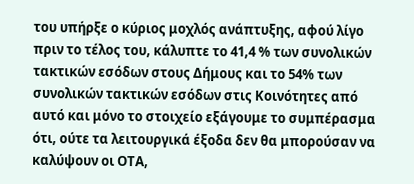του υπήρξε ο κύριος μοχλός ανάπτυξης, αφού λίγο πριν το τέλος του, κάλυπτε το 41,4 % των συνολικών τακτικών εσόδων στους Δήμους και το 54% των συνολικών τακτικών εσόδων στις Κοινότητες από αυτό και μόνο το στοιχείο εξάγουμε το συμπέρασμα ότι, ούτε τα λειτουργικά έξοδα δεν θα μπορούσαν να καλύψουν οι ΟΤΑ,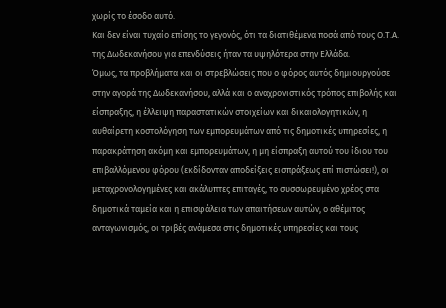χωρίς το έσοδο αυτό.
Και δεν είναι τυχαίο επίσης το γεγονός, ότι τα διατιθέμενα ποσά από τους Ο.Τ.Α. της Δωδεκανήσου για επενδύσεις ήταν τα υψηλότερα στην Ελλάδα.
Όμως, τα προβλήματα και οι στρεβλώσεις που ο φόρος αυτός δημιουργούσε στην αγορά της Δωδεκανήσου, αλλά και ο αναχρονιστικός τρόπος επιβολής και είσπραξης, η έλλειψη παραστατικών στοιχείων και δικαιολογητικών, η αυθαίρετη κοστολόγηση των εμπορευμάτων από τις δημοτικές υπηρεσίες, η παρακράτηση ακόμη και εμπορευμάτων, η μη είσπραξη αυτού του ίδιου του επιβαλλόμενου φόρου (εκδίδονταν αποδείξεις εισπράξεως επί πιστώσει!), οι μεταχρονολογημένες και ακάλυπτες επιταγές, το συσσωρευμένο χρέος στα δημοτικά ταμεία και η επισφάλεια των απαιτήσεων αυτών, ο αθέμιτος ανταγωνισμός, οι τριβές ανάμεσα στις δημοτικές υπηρεσίες και τους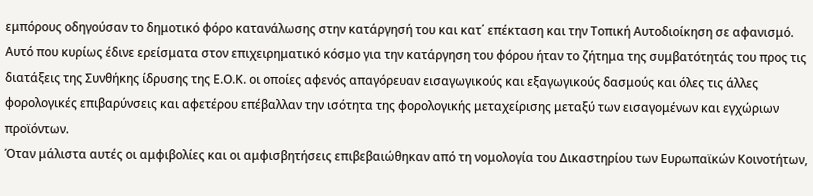εμπόρους οδηγούσαν το δημοτικό φόρο κατανάλωσης στην κατάργησή του και κατ΄ επέκταση και την Τοπική Αυτοδιοίκηση σε αφανισμό.
Αυτό που κυρίως έδινε ερείσματα στον επιχειρηματικό κόσμο για την κατάργηση του φόρου ήταν το ζήτημα της συμβατότητάς του προς τις διατάξεις της Συνθήκης ίδρυσης της Ε.Ο.Κ. οι οποίες αφενός απαγόρευαν εισαγωγικούς και εξαγωγικούς δασμούς και όλες τις άλλες φορολογικές επιβαρύνσεις και αφετέρου επέβαλλαν την ισότητα της φορολογικής μεταχείρισης μεταξύ των εισαγομένων και εγχώριων προϊόντων.
Όταν μάλιστα αυτές οι αμφιβολίες και οι αμφισβητήσεις επιβεβαιώθηκαν από τη νομολογία του Δικαστηρίου των Ευρωπαϊκών Κοινοτήτων,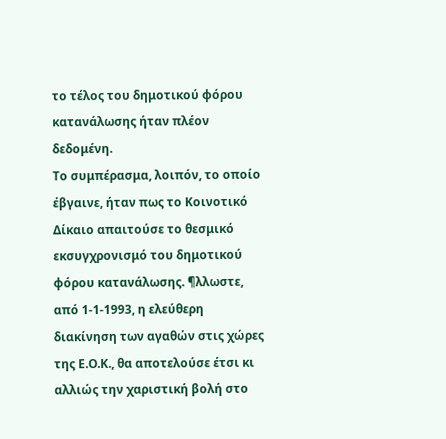το τέλος του δημοτικού φόρου κατανάλωσης ήταν πλέον δεδομένη.
Το συμπέρασμα, λοιπόν, το οποίο έβγαινε, ήταν πως το Κοινοτικό Δίκαιο απαιτούσε το θεσμικό εκσυγχρονισμό του δημοτικού φόρου κατανάλωσης. ¶λλωστε, από 1-1-1993, η ελεύθερη διακίνηση των αγαθών στις χώρες της Ε.Ο.Κ., θα αποτελούσε έτσι κι αλλιώς την χαριστική βολή στο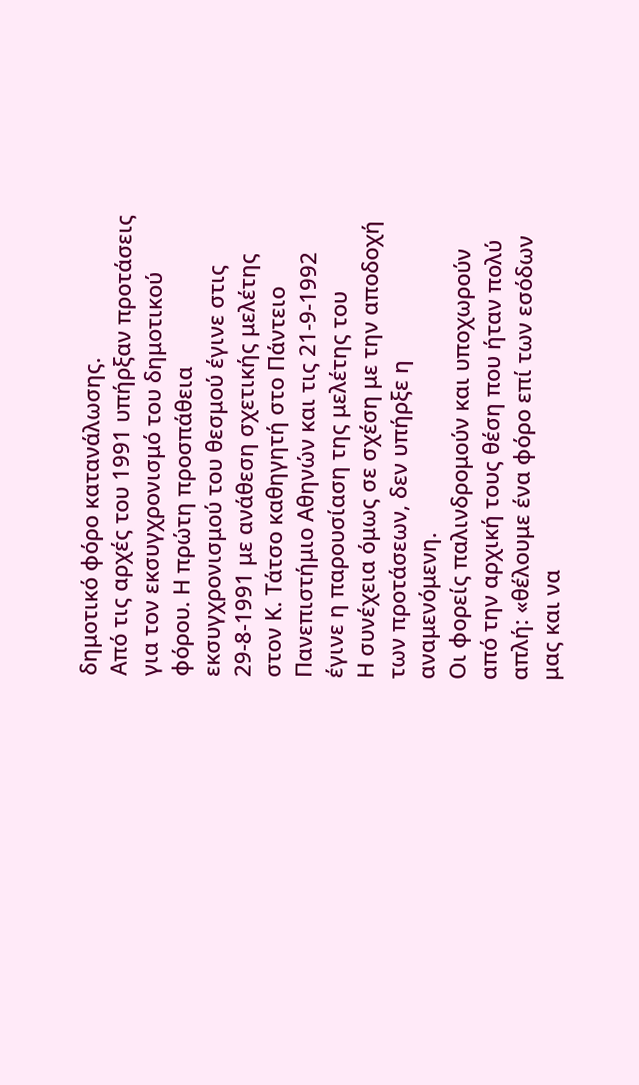δημοτικό φόρο κατανάλωσης.
Από τις αρχές του 1991 υπήρξαν προτάσεις για τον εκσυγχρονισμό του δημοτικού φόρου. Η πρώτη προσπάθεια εκσυγχρονισμού του θεσμού έγινε στις 29-8-1991 με ανάθεση σχετικής μελέτης στον Κ. Τάτσο καθηγητή στο Πάντειο Πανεπιστήμιο Αθηνών και τις 21-9-1992 έγινε η παρουσίαση της μελέτης του
Η συνέχεια όμως σε σχέση με την αποδοχή των προτάσεων, δεν υπήρξε η αναμενόμενη.
Οι φορείς παλινδρομούν και υποχωρούν από την αρχική τους θέση που ήταν πολύ απλή: «θέλουμε ένα φόρο επί των εσόδων μας και να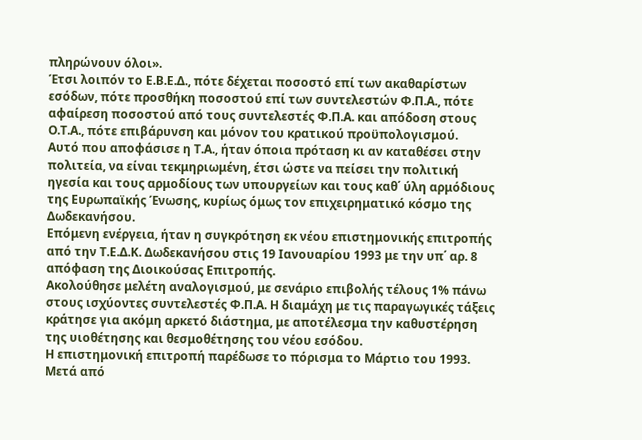πληρώνουν όλοι».
Έτσι λοιπόν το Ε.Β.Ε.Δ., πότε δέχεται ποσοστό επί των ακαθαρίστων εσόδων, πότε προσθήκη ποσοστού επί των συντελεστών Φ.Π.Α., πότε αφαίρεση ποσοστού από τους συντελεστές Φ.Π.Α. και απόδοση στους Ο.Τ.Α., πότε επιβάρυνση και μόνον του κρατικού προϋπολογισμού.
Αυτό που αποφάσισε η Τ.Α., ήταν όποια πρόταση κι αν καταθέσει στην πολιτεία, να είναι τεκμηριωμένη, έτσι ώστε να πείσει την πολιτική ηγεσία και τους αρμοδίους των υπουργείων και τους καθ΄ ύλη αρμόδιους της Ευρωπαϊκής Ένωσης, κυρίως όμως τον επιχειρηματικό κόσμο της Δωδεκανήσου.
Επόμενη ενέργεια, ήταν η συγκρότηση εκ νέου επιστημονικής επιτροπής από την Τ.Ε.Δ.Κ. Δωδεκανήσου στις 19 Ιανουαρίου 1993 με την υπ΄ αρ. 8 απόφαση της Διοικούσας Επιτροπής.
Ακολούθησε μελέτη αναλογισμού, με σενάριο επιβολής τέλους 1% πάνω στους ισχύοντες συντελεστές Φ.Π.Α. Η διαμάχη με τις παραγωγικές τάξεις κράτησε για ακόμη αρκετό διάστημα, με αποτέλεσμα την καθυστέρηση της υιοθέτησης και θεσμοθέτησης του νέου εσόδου.
Η επιστημονική επιτροπή παρέδωσε το πόρισμα το Μάρτιο του 1993.
Μετά από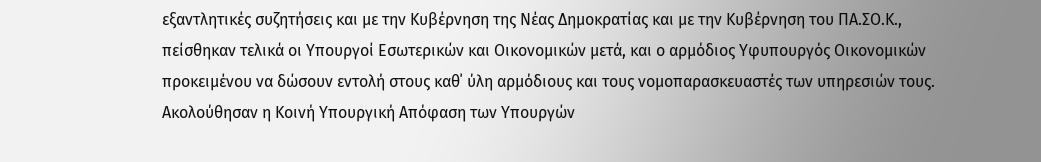εξαντλητικές συζητήσεις και με την Κυβέρνηση της Νέας Δημοκρατίας και με την Κυβέρνηση του ΠΑ.ΣΟ.Κ., πείσθηκαν τελικά οι Υπουργοί Εσωτερικών και Οικονομικών μετά, και ο αρμόδιος Υφυπουργός Οικονομικών προκειμένου να δώσουν εντολή στους καθ΄ ύλη αρμόδιους και τους νομοπαρασκευαστές των υπηρεσιών τους.
Ακολούθησαν η Κοινή Υπουργική Απόφαση των Υπουργών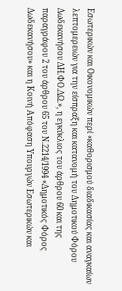Εσωτερικών και Οικονομικών περί «καθορισμού διαδικασίας και αναγκαίων λεπτομερειών για την είσπραξη και κατανομή του Δημοτικού Φόρου Δωδεκανήσου ΔΗ.ΦΟ.ΔΩ.», η εγκύκλιος του άρθρου 60 και της παραγράφου 2 του άρθρου 65 του Ν.2214/1994 «Δημοτικός Φόρος Δωδεκανήσου» και η Κοινή Απόφαση Υπουργών Εσωτερικών και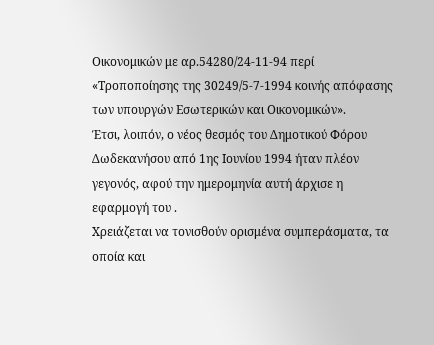Οικονομικών με αρ.54280/24-11-94 περί «Τροποποίησης της 30249/5-7-1994 κοινής απόφασης των υπουργών Εσωτερικών και Οικονομικών».
Έτσι, λοιπόν, ο νέος θεσμός του Δημοτικού Φόρου Δωδεκανήσου από 1ης Ιουνίου 1994 ήταν πλέον γεγονός, αφού την ημερομηνία αυτή άρχισε η εφαρμογή του .
Χρειάζεται να τονισθούν ορισμένα συμπεράσματα, τα οποία και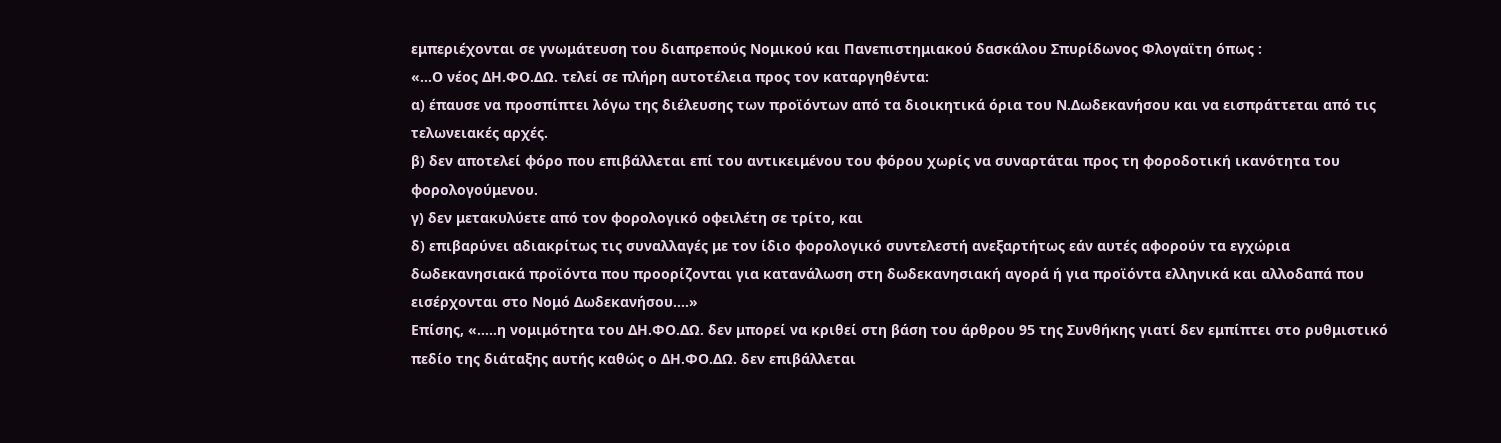εμπεριέχονται σε γνωμάτευση του διαπρεπούς Νομικού και Πανεπιστημιακού δασκάλου Σπυρίδωνος Φλογαϊτη όπως :
«…Ο νέος ΔΗ.ΦΟ.ΔΩ. τελεί σε πλήρη αυτοτέλεια προς τον καταργηθέντα:
α) έπαυσε να προσπίπτει λόγω της διέλευσης των προϊόντων από τα διοικητικά όρια του Ν.Δωδεκανήσου και να εισπράττεται από τις τελωνειακές αρχές.
β) δεν αποτελεί φόρο που επιβάλλεται επί του αντικειμένου του φόρου χωρίς να συναρτάται προς τη φοροδοτική ικανότητα του φορολογούμενου.
γ) δεν μετακυλύετε από τον φορολογικό οφειλέτη σε τρίτο, και
δ) επιβαρύνει αδιακρίτως τις συναλλαγές με τον ίδιο φορολογικό συντελεστή ανεξαρτήτως εάν αυτές αφορούν τα εγχώρια δωδεκανησιακά προϊόντα που προορίζονται για κατανάλωση στη δωδεκανησιακή αγορά ή για προϊόντα ελληνικά και αλλοδαπά που εισέρχονται στο Νομό Δωδεκανήσου….»
Επίσης, «…..η νομιμότητα του ΔΗ.ΦΟ.ΔΩ. δεν μπορεί να κριθεί στη βάση του άρθρου 95 της Συνθήκης γιατί δεν εμπίπτει στο ρυθμιστικό πεδίο της διάταξης αυτής καθώς ο ΔΗ.ΦΟ.ΔΩ. δεν επιβάλλεται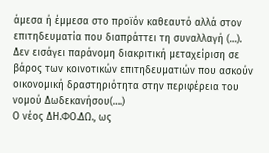άμεσα ή έμμεσα στο προϊόν καθεαυτό αλλά στον επιτηδευματία που διαπράττει τη συναλλαγή (…).
Δεν εισάγει παράνομη διακριτική μεταχείριση σε βάρος των κοινοτικών επιτηδευματιών που ασκούν οικονομική δραστηριότητα στην περιφέρεια του νομού Δωδεκανήσου(….)
Ο νέος ΔΗ.ΦΟ.ΔΩ., ως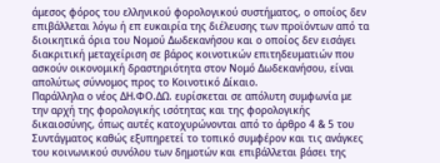άμεσος φόρος του ελληνικού φορολογικού συστήματος, ο οποίος δεν επιβάλλεται λόγω ή επ ευκαιρία της διέλευσης των προϊόντων από τα διοικητικά όρια του Νομού Δωδεκανήσου και ο οποίος δεν εισάγει διακριτική μεταχείριση σε βάρος κοινοτικών επιτηδευματιών που ασκούν οικονομική δραστηριότητα στον Νομό Δωδεκανήσου, είναι απολύτως σύννομος προς το Κοινοτικό Δίκαιο.
Παράλληλα ο νέος ΔΗ.ΦΟ.ΔΩ. ευρίσκεται σε απόλυτη συμφωνία με την αρχή της φορολογικής ισότητας και της φορολογικής δικαιοσύνης, όπως αυτές κατοχυρώνονται από το άρθρο 4 & 5 του Συντάγματος καθώς εξυπηρετεί το τοπικό συμφέρον και τις ανάγκες του κοινωνικού συνόλου των δημοτών και επιβάλλεται βάσει της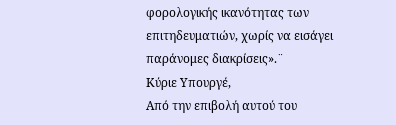φορολογικής ικανότητας των επιτηδευματιών, χωρίς να εισάγει παράνομες διακρίσεις».¨
Κύριε Υπουργέ,
Από την επιβολή αυτού του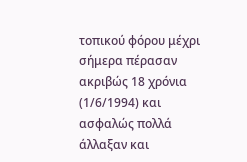τοπικού φόρου μέχρι σήμερα πέρασαν ακριβώς 18 χρόνια (1/6/1994) και ασφαλώς πολλά άλλαξαν και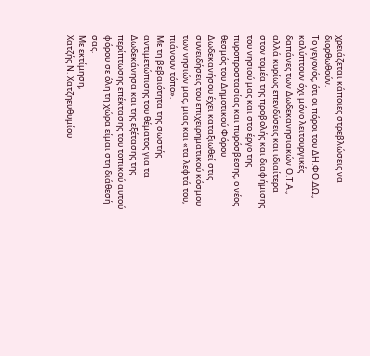χρειάζεται κάποιες στρεβλώσεις να διορθωθούν.
Το γεγονός, ότι οι πόροι του ΔΗ.ΦΟ.ΔΩ., καλύπτουν όχι μόνο λειτουργικές δαπάνες των Δωδεκανησιακών Ο.Τ.Α., αλλά κυρίως επενδύσεις και ιδιαίτερα στον τομέα της προβολής και διαφήμισης του νησιού μας και στο έργο της πυροπροστασίας και πυρόσβεσης, ο νέος θεσμός του Δημοτικού Φόρου Δωδεκανήσου έχει καταξιωθεί στις συνειδήσεις του επιχειρηματικού κόσμου των νησιών μας, μιας και «τα λεφτά του, πιάνουν τόπο».
Με τη βεβαιότητα της σωστής αντιμετώπισης του θέματος για τα Δωδεκάνησα και της εξέτασης της περίπτωσης επέκτασης του τοπικού αυτού φόρου σε όλη τη χώρα είμαι στη διάθεσή σας.
Με εκτίμηση,
Χατζής Ν. Χατζηευθυμίου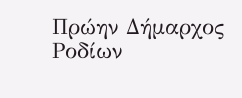Πρώην Δήμαρχος Ροδίων